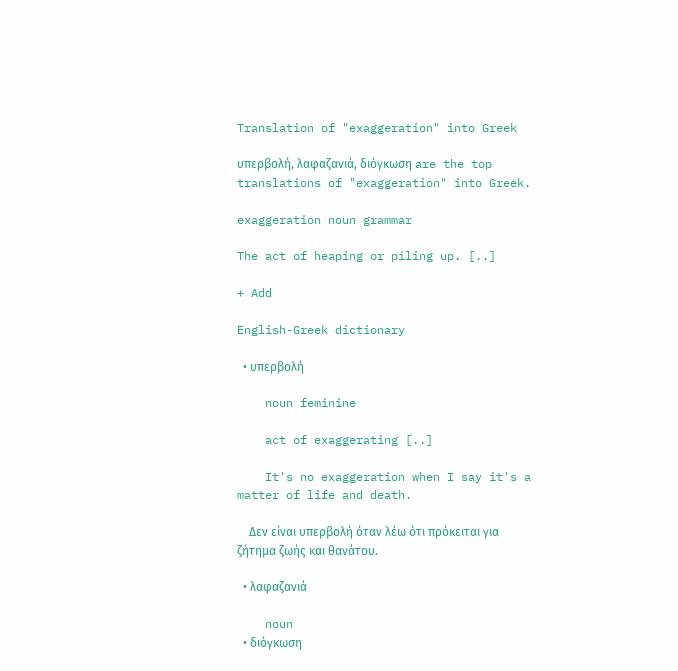Translation of "exaggeration" into Greek

υπερβολή, λαφαζανιά, διόγκωση are the top translations of "exaggeration" into Greek.

exaggeration noun grammar

The act of heaping or piling up. [..]

+ Add

English-Greek dictionary

  • υπερβολή

    noun feminine

    act of exaggerating [..]

    It's no exaggeration when I say it's a matter of life and death.

    Δεν είναι υπερβολή όταν λέω ότι πρόκειται για ζήτημα ζωής και θανάτου.

  • λαφαζανιά

    noun
  • διόγκωση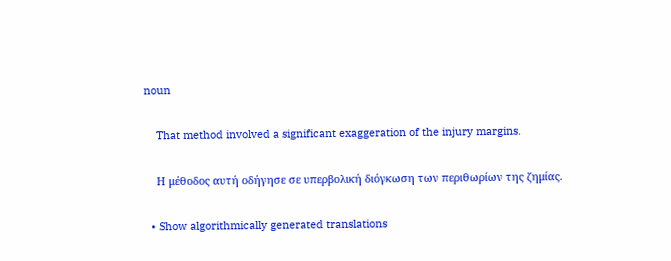noun

    That method involved a significant exaggeration of the injury margins.

    Η μέθοδος αυτή οδήγησε σε υπερβολική διόγκωση των περιθωρίων της ζημίας.

  • Show algorithmically generated translations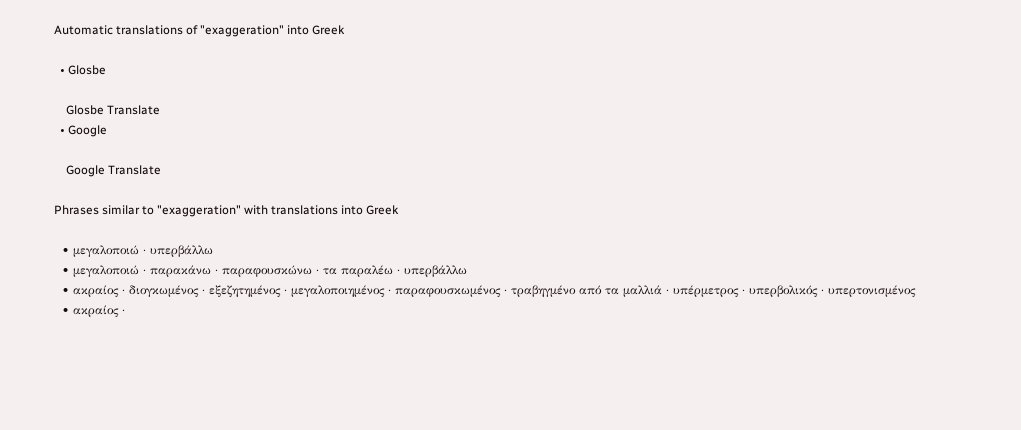Automatic translations of "exaggeration" into Greek

  • Glosbe

    Glosbe Translate
  • Google

    Google Translate

Phrases similar to "exaggeration" with translations into Greek

  • μεγαλοποιώ · υπερβάλλω
  • μεγαλοποιώ · παρακάνω · παραφουσκώνω · τα παραλέω · υπερβάλλω
  • ακραίος · διογκωμένος · εξεζητημένος · μεγαλοποιημένος · παραφουσκωμένος · τραβηγμένο από τα μαλλιά · υπέρμετρος · υπερβολικός · υπερτονισμένος
  • ακραίος ·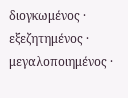διογκωμένος · εξεζητημένος · μεγαλοποιημένος ·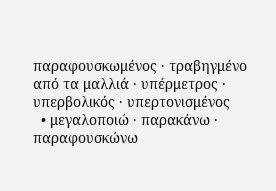παραφουσκωμένος · τραβηγμένο από τα μαλλιά · υπέρμετρος · υπερβολικός · υπερτονισμένος
  • μεγαλοποιώ · παρακάνω · παραφουσκώνω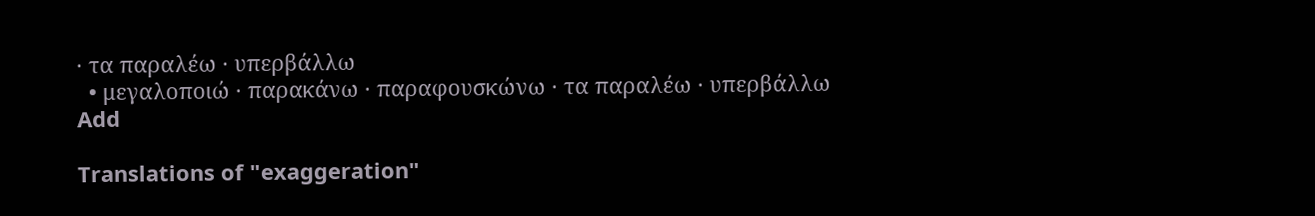· τα παραλέω · υπερβάλλω
  • μεγαλοποιώ · παρακάνω · παραφουσκώνω · τα παραλέω · υπερβάλλω
Add

Translations of "exaggeration"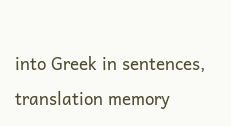into Greek in sentences, translation memory